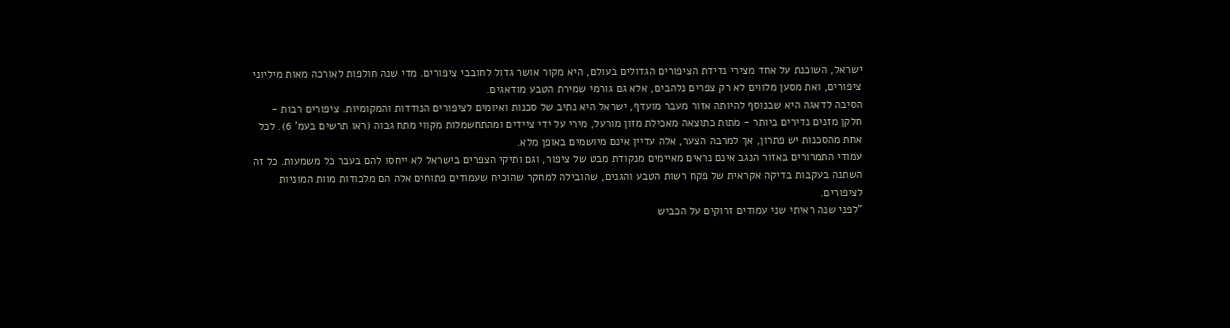ישראל, השוכנת על אחד מצירי נדידת הציפורים הגדולים בעולם, היא מקור אושר גדול לחובבי ציפורים. מדי שנה חולפות לאורכה מאות מיליוני ציפורים, ואת מסען מלווים לא רק צפרים נלהבים, אלא גם גורמי שמירת הטבע מודאגים.
הסיבה לדאגה היא שבנוסף להיותה אזור מעבר מועדף, ישראל היא נתיב של סכנות ואיומים לציפורים הנודדות והמקומיות. ציפורים רבות - חלקן מזנים נדירים ביותר - מתות כתוצאה מאכילת מזון מורעל, מירי על ידי ציידים ומהתחשמלות מקווי מתח גבוה (ראו תרשים בעמ' 6). לכל אחת מהסכנות יש פתרון, אך למרבה הצער, אלה עדיין אינם מיושמים באופן מלא.
עמודי התמרורים באזור הנגב אינם נראים מאיימים מנקודת מבט של ציפור, וגם ותיקי הצפרים בישראל לא ייחסו להם בעבר כל משמעות. כל זה השתנה בעקבות בדיקה אקראית של פקח רשות הטבע והגנים, שהובילה למחקר שהוכיח שעמודים פתוחים אלה הם מלכודות מוות המוניות לציפורים.
"לפני שנה ראיתי שני עמודים זרוקים על הכביש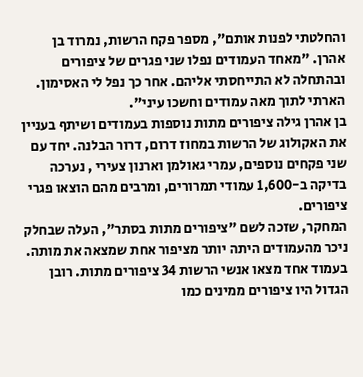והחלטתי לפנות אותם", מספר פקח הרשות, נמרוד בן אהרן. "מאחד העמודים נפלו שני פגרים של ציפורים ובהתחלה לא התייחסתי אליהם. אחר כך נפל לי האסימון. הארתי לתוך מאה עמודים וחשכו עיני".
בן אהרן גילה ציפורים מתות נוספות בעמודים ושיתף בעניין את האקולוג של הרשות במחוז דרום, דרור הבלנה. יחד עם שני פקחים נוספים, עמרי גאולמן וארנון צעירי , נערכה בדיקה ב-1,600 עמודי תמרורים, ומרבים מהם הוצאו פגרי ציפורים.
המחקר, שזכה לשם "ציפורים מתות בסתר", העלה שבחלק ניכר מהעמודים היתה יותר מציפור אחת שמצאה את מותה. בעמוד אחד מצאו אנשי הרשות 34 ציפורים מתות. רובן הגדול היו ציפורים ממינים כמו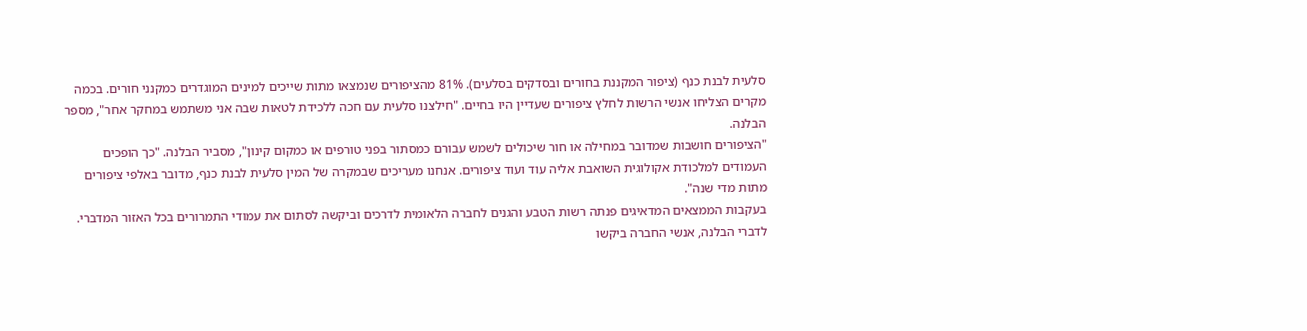סלעית לבנת כנף (ציפור המקננת בחורים ובסדקים בסלעים). 81% מהציפורים שנמצאו מתות שייכים למינים המוגדרים כמקנני חורים. בכמה מקרים הצליחו אנשי הרשות לחלץ ציפורים שעדיין היו בחיים. "חילצנו סלעית עם חכה ללכידת לטאות שבה אני משתמש במחקר אחר", מספר הבלנה.
"הציפורים חושבות שמדובר במחילה או חור שיכולים לשמש עבורם כמסתור בפני טורפים או כמקום קינון", מסביר הבלנה. "כך הופכים העמודים למלכודת אקולוגית השואבת אליה עוד ועוד ציפורים. אנחנו מעריכים שבמקרה של המין סלעית לבנת כנף, מדובר באלפי ציפורים מתות מדי שנה".
בעקבות הממצאים המדאיגים פנתה רשות הטבע והגנים לחברה הלאומית לדרכים וביקשה לסתום את עמודי התמרורים בכל האזור המדברי. לדברי הבלנה, אנשי החברה ביקשו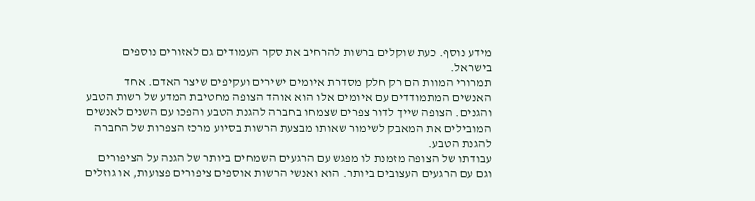מידע נוסף. כעת שוקלים ברשות להרחיב את סקר העמודים גם לאזורים נוספים בישראל.
תמרורי המוות הם רק חלק מסדרת איומים ישירים ועקיפים שיצר האדם. אחד האנשים המתמודדים עם איומים אלו הוא אוהד הצופה מחטיבת המדע של רשות הטבע והגנים. הצופה שייך לדור צפרים שצמחו בחברה להגנת הטבע והפכו עם השנים לאנשים המובילים את המאבק לשימור שאותו מבצעת הרשות בסיוע מרכז הצפרות של החברה להגנת הטבע.
עבודתו של הצופה מזמנת לו מפגש עם הרגעים השמחים ביותר של הגנה על הציפורים וגם עם הרגעים העצובים ביותר. הוא ואנשי הרשות אוספים ציפורים פצועות, או גוזלים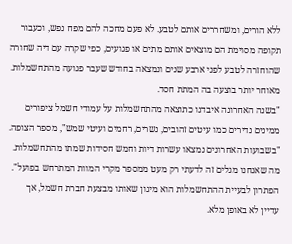ללא הורים, ומשחררים אותם לטבע. לא פעם מחכה להם מפח נפש, וכעבור תקופה מסוימת הם מוצאים אותם מתים או פגועים, כפי שקרה עם דיה שחורה שהוחזרה לטבע לפני ארבע שנים ונמצאה בחודש שעבר פגועה מהתחשמלות. מאוחר יותר בוצעה בה המתת חסד.
"בשנה האחרונה איבדנו כתוצאה מהתחשמלות על עמודי חשמל ציפורים ממינים נדירים כמו עיטים זהובים, נשרים, רחמים ועיטי שמש", מספר הצופה. "בשבועות האחרונים נמצאו עשרות דיות וחמש חסידות שמתו מהתחשמלות. מה שאנחנו מגלים זה לדעתי רק מעט ממספר מקרי המוות המתרחש בפועל".
הפתרון לבעיית ההתחשמלות הוא מיגון שאותו מבצעת חברת חשמל, אך עדיין לא באופן מלא.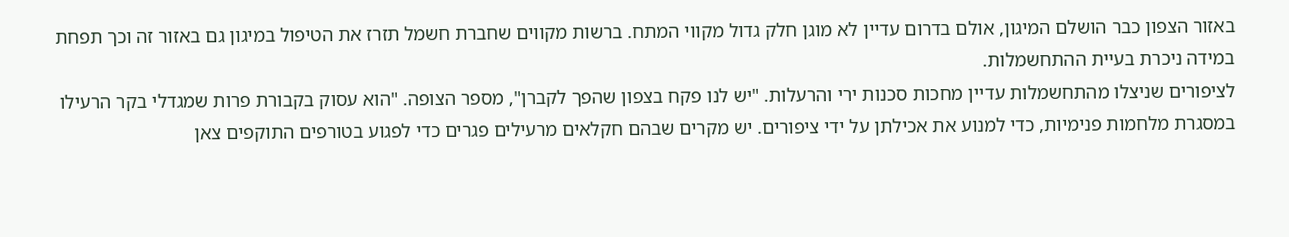באזור הצפון כבר הושלם המיגון, אולם בדרום עדיין לא מוגן חלק גדול מקווי המתח. ברשות מקווים שחברת חשמל תזרז את הטיפול במיגון גם באזור זה וכך תפחת במידה ניכרת בעיית ההתחשמלות.
לציפורים שניצלו מהתחשמלות עדיין מחכות סכנות ירי והרעלות. "יש לנו פקח בצפון שהפך לקברן", מספר הצופה. "הוא עסוק בקבורת פרות שמגדלי בקר הרעילו במסגרת מלחמות פנימיות, כדי למנוע את אכילתן על ידי ציפורים. יש מקרים שבהם חקלאים מרעילים פגרים כדי לפגוע בטורפים התוקפים צאן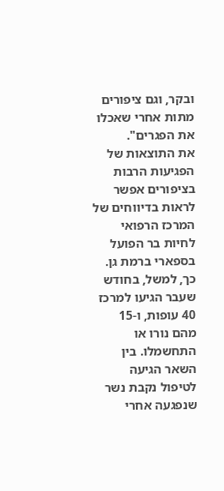ובקר, וגם ציפורים מתות אחרי שאכלו את הפגרים".
את התוצאות של הפגיעות הרבות בציפורים אפשר לראות בדיווחים של המרכז הרפואי לחיות בר הפועל בספארי ברמת גן. כך, למשל, בחודש שעבר הגיעו למרכז 40 עופות, ו-15 מהם נורו או התחשמלו. בין השאר הגיעה לטיפול נקבת נשר שנפגעה אחרי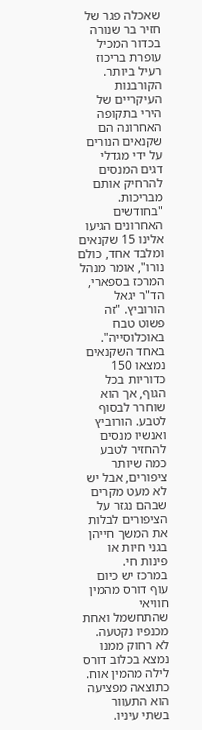שאכלה פגר של חזיר בר שנורה בכדור המכיל עופרת בריכוז רעיל ביותר.
הקורבנות העיקריים של הירי בתקופה האחרונה הם שקנאים הנורים על ידי מגדלי דגים המנסים להרחיק אותם מבריכות. "בחודשים האחרונים הגיעו אלינו 15 שקנאים ומלבד אחד, כולם נורו", אומר מנהל המרכז בספארי, הד"ר יגאל הורוביץ. "זה פשוט טבח באוכלוסייה".
באחד השקנאים נמצאו 150 כדוריות בכל הגוף, אך הוא שוחרר לבסוף לטבע. הורוביץ ואנשיו מנסים להחזיר לטבע כמה שיותר ציפורים, אבל יש לא מעט מקרים שבהם נגזר על הציפורים לבלות את המשך חייהן בגני חיות או פינות חי.
במרכז יש כיום עוף דורס מהמין חוויאי שהתחשמל ואחת מכנפיו נקטעה. לא רחוק ממנו נמצא בכלוב דורס לילה מהמין אוח. כתוצאה מפציעה הוא התעוור בשתי עיניו.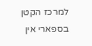למרכז הקטן בספארי אין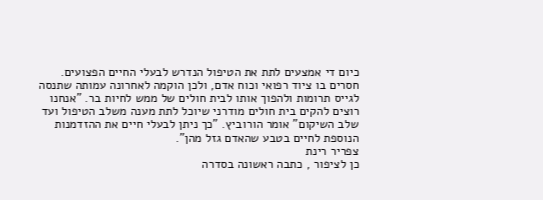כיום די אמצעים לתת את הטיפול הנדרש לבעלי החיים הפצועים. חסרים בו ציוד רפואי וכוח אדם, ולכן הוקמה לאחרונה עמותה שתנסה לגייס תרומות ולהפוך אותו לבית חולים של ממש לחיות בר. "אנחנו רוצים להקים בית חולים מודרני שיוכל לתת מענה משלב הטיפול ועד שלב השיקום" אומר הורוביץ. "כך ניתן לבעלי חיים את ההזדמנות הנוספת לחיים בטבע שהאדם גזל מהן".
צפריר רינת
כן לציפור , כתבה ראשונה בסדרה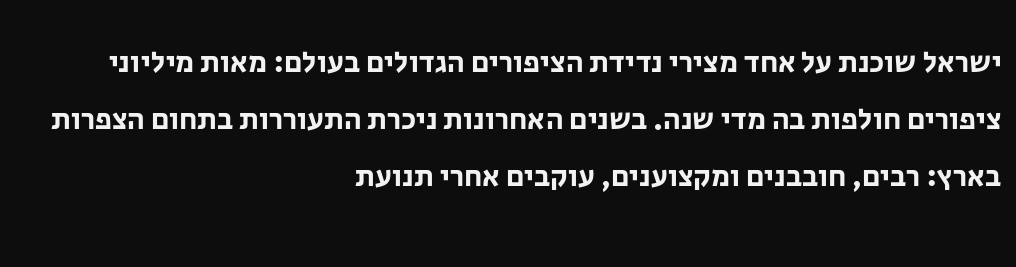ישראל שוכנת על אחד מצירי נדידת הציפורים הגדולים בעולם: מאות מיליוני ציפורים חולפות בה מדי שנה. בשנים האחרונות ניכרת התעוררות בתחום הצפרות בארץ: רבים, חובבנים ומקצוענים, עוקבים אחרי תנועת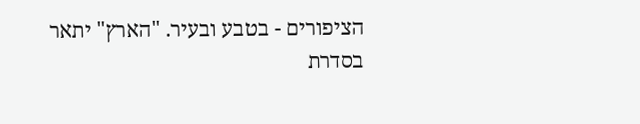הציפורים - בטבע ובעיר. "הארץ" יתאר בסדרת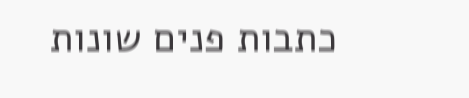כתבות פנים שונות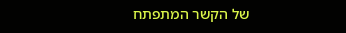של הקשר המתפתח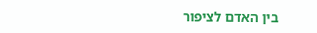בין האדם לציפור